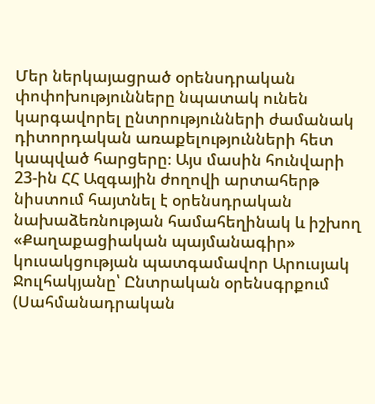Մեր ներկայացրած օրենսդրական փոփոխությունները նպատակ ունեն կարգավորել ընտրությունների ժամանակ դիտորդական առաքելությունների հետ կապված հարցերը։ Այս մասին հունվարի 23-ին ՀՀ Ազգային ժողովի արտահերթ նիստում հայտնել է օրենսդրական նախաձեռնության համահեղինակ և իշխող «Քաղաքացիական պայմանագիր» կուսակցության պատգամավոր Արուսյակ Ջուլհակյանը՝ Ընտրական օրենսգրքում (Սահմանադրական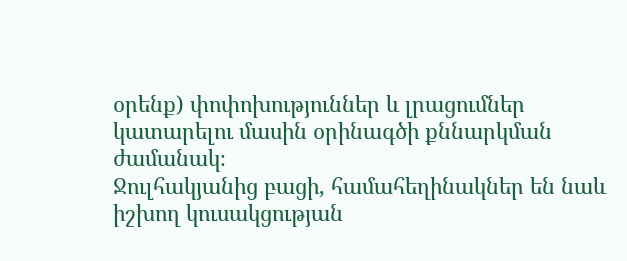օրենք) փոփոխություններ և լրացումներ կատարելու մասին օրինագծի քննարկման ժամանակ։
Ջուլհակյանից բացի, համահեղինակներ են նաև իշխող կուսակցության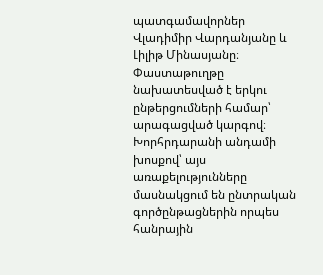պատգամավորներ Վլադիմիր Վարդանյանը և Լիլիթ Մինասյանը։ Փաստաթուղթը նախատեսված է երկու ընթերցումների համար՝ արագացված կարգով։
Խորհրդարանի անդամի խոսքով՝ այս առաքելությունները մասնակցում են ընտրական գործընթացներին որպես հանրային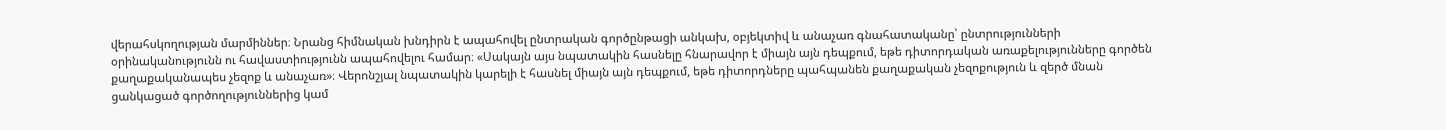վերահսկողության մարմիններ։ Նրանց հիմնական խնդիրն է ապահովել ընտրական գործընթացի անկախ, օբյեկտիվ և անաչառ գնահատականը՝ ընտրությունների օրինականությունն ու հավաստիությունն ապահովելու համար։ «Սակայն այս նպատակին հասնելը հնարավոր է միայն այն դեպքում, եթե դիտորդական առաքելությունները գործեն քաղաքականապես չեզոք և անաչառ»։ Վերոնշյալ նպատակին կարելի է հասնել միայն այն դեպքում, եթե դիտորդները պահպանեն քաղաքական չեզոքություն և զերծ մնան ցանկացած գործողություններից կամ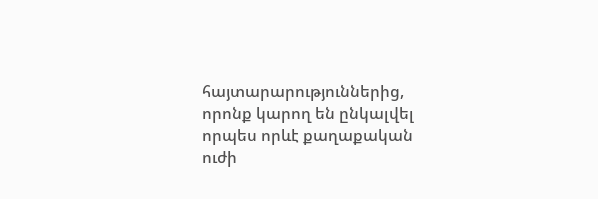հայտարարություններից, որոնք կարող են ընկալվել որպես որևէ քաղաքական ուժի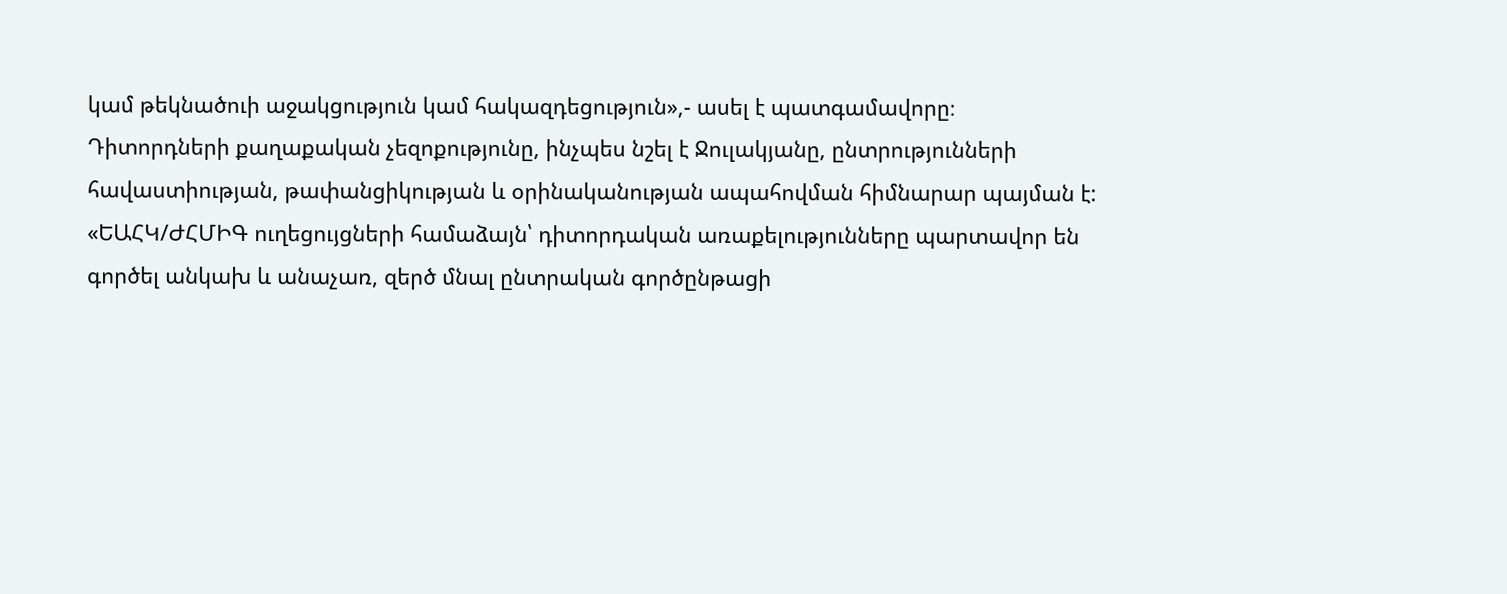կամ թեկնածուի աջակցություն կամ հակազդեցություն»,- ասել է պատգամավորը։
Դիտորդների քաղաքական չեզոքությունը, ինչպես նշել է Ջուլակյանը, ընտրությունների հավաստիության, թափանցիկության և օրինականության ապահովման հիմնարար պայման է: «ԵԱՀԿ/ԺՀՄԻԳ ուղեցույցների համաձայն՝ դիտորդական առաքելությունները պարտավոր են գործել անկախ և անաչառ, զերծ մնալ ընտրական գործընթացի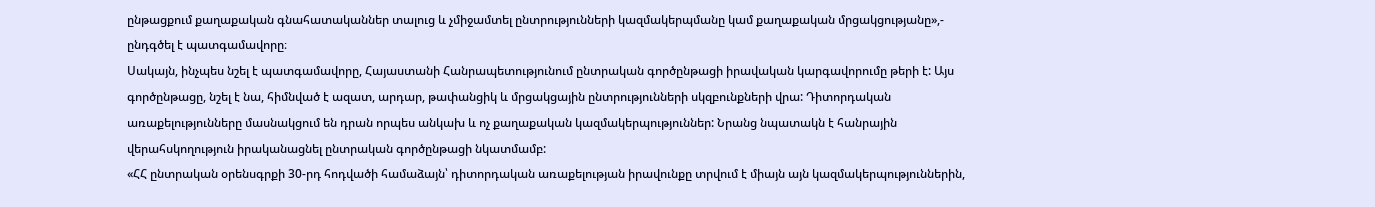ընթացքում քաղաքական գնահատականներ տալուց և չմիջամտել ընտրությունների կազմակերպմանը կամ քաղաքական մրցակցությանը»,- ընդգծել է պատգամավորը։
Սակայն, ինչպես նշել է պատգամավորը, Հայաստանի Հանրապետությունում ընտրական գործընթացի իրավական կարգավորումը թերի է: Այս գործընթացը, նշել է նա, հիմնված է ազատ, արդար, թափանցիկ և մրցակցային ընտրությունների սկզբունքների վրա: Դիտորդական առաքելությունները մասնակցում են դրան որպես անկախ և ոչ քաղաքական կազմակերպություններ: Նրանց նպատակն է հանրային վերահսկողություն իրականացնել ընտրական գործընթացի նկատմամբ:
«ՀՀ ընտրական օրենսգրքի 30-րդ հոդվածի համաձայն՝ դիտորդական առաքելության իրավունքը տրվում է միայն այն կազմակերպություններին,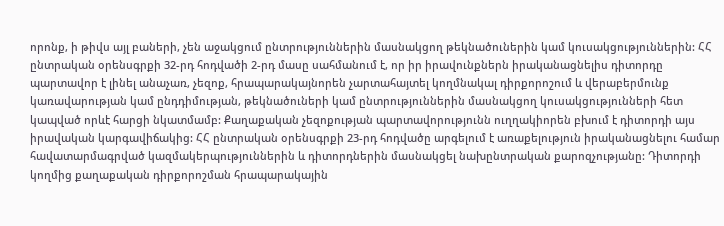որոնք, ի թիվս այլ բաների, չեն աջակցում ընտրություններին մասնակցող թեկնածուներին կամ կուսակցություններին: ՀՀ ընտրական օրենսգրքի 32-րդ հոդվածի 2-րդ մասը սահմանում է, որ իր իրավունքներն իրականացնելիս դիտորդը պարտավոր է լինել անաչառ, չեզոք, հրապարակայնորեն չարտահայտել կողմնակալ դիրքորոշում և վերաբերմունք կառավարության կամ ընդդիմության, թեկնածուների կամ ընտրություններին մասնակցող կուսակցությունների հետ կապված որևէ հարցի նկատմամբ: Քաղաքական չեզոքության պարտավորությունն ուղղակիորեն բխում է դիտորդի այս իրավական կարգավիճակից: ՀՀ ընտրական օրենսգրքի 23-րդ հոդվածը արգելում է առաքելություն իրականացնելու համար հավատարմագրված կազմակերպություններին և դիտորդներին մասնակցել նախընտրական քարոզչությանը: Դիտորդի կողմից քաղաքական դիրքորոշման հրապարակային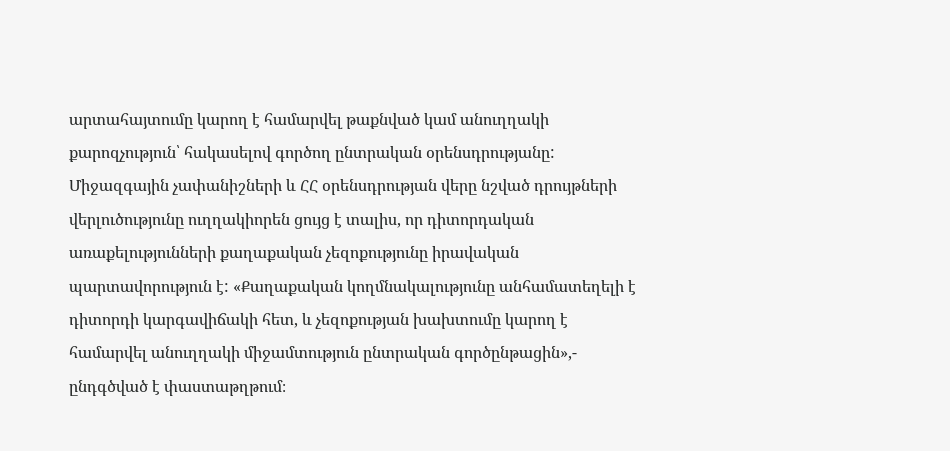արտահայտումը կարող է համարվել թաքնված կամ անուղղակի քարոզչություն՝ հակասելով գործող ընտրական օրենսդրությանը: Միջազգային չափանիշների և ՀՀ օրենսդրության վերը նշված դրույթների վերլուծությունը ուղղակիորեն ցույց է տալիս, որ դիտորդական առաքելությունների քաղաքական չեզոքությունը իրավական պարտավորություն է: «Քաղաքական կողմնակալությունը անհամատեղելի է դիտորդի կարգավիճակի հետ, և չեզոքության խախտումը կարող է համարվել անուղղակի միջամտություն ընտրական գործընթացին»,- ընդգծված է փաստաթղթում։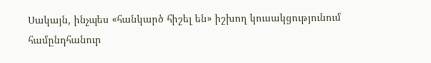Սակայն, ինչպես «հանկարծ հիշել են» իշխող կուսակցությունում համընդհանուր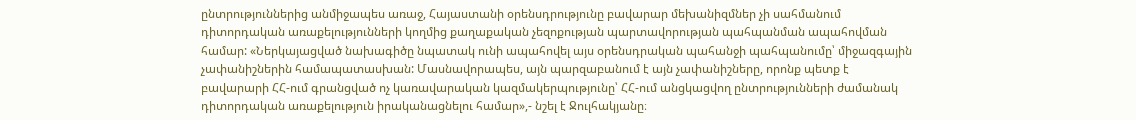ընտրություններից անմիջապես առաջ, Հայաստանի օրենսդրությունը բավարար մեխանիզմներ չի սահմանում դիտորդական առաքելությունների կողմից քաղաքական չեզոքության պարտավորության պահպանման ապահովման համար: «Ներկայացված նախագիծը նպատակ ունի ապահովել այս օրենսդրական պահանջի պահպանումը՝ միջազգային չափանիշներին համապատասխան: Մասնավորապես, այն պարզաբանում է այն չափանիշները, որոնք պետք է բավարարի ՀՀ-ում գրանցված ոչ կառավարական կազմակերպությունը՝ ՀՀ-ում անցկացվող ընտրությունների ժամանակ դիտորդական առաքելություն իրականացնելու համար»,- նշել է Ջուլհակյանը։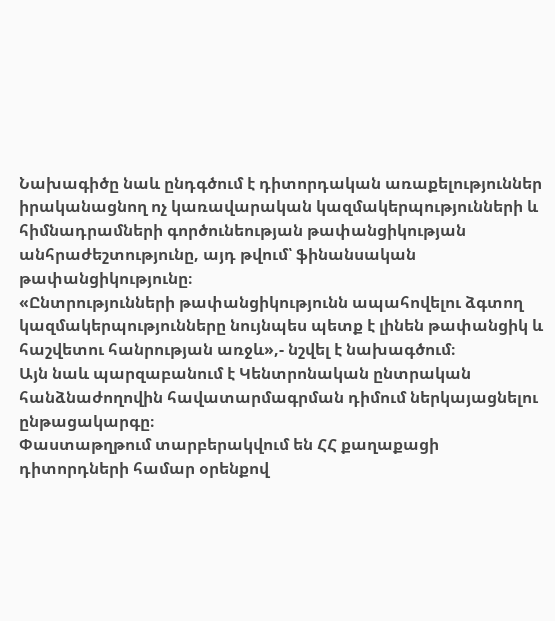Նախագիծը նաև ընդգծում է դիտորդական առաքելություններ իրականացնող ոչ կառավարական կազմակերպությունների և հիմնադրամների գործունեության թափանցիկության անհրաժեշտությունը, այդ թվում՝ ֆինանսական թափանցիկությունը։
«Ընտրությունների թափանցիկությունն ապահովելու ձգտող կազմակերպությունները նույնպես պետք է լինեն թափանցիկ և հաշվետու հանրության առջև»,- նշվել է նախագծում։
Այն նաև պարզաբանում է Կենտրոնական ընտրական հանձնաժողովին հավատարմագրման դիմում ներկայացնելու ընթացակարգը։
Փաստաթղթում տարբերակվում են ՀՀ քաղաքացի դիտորդների համար օրենքով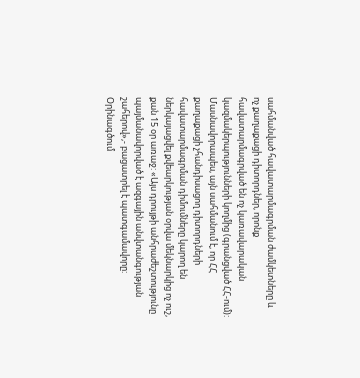սահմանված հավատարմագրման ժամկետները և ոչ քաղաքացի դիտորդներ, որոնք հավատարմագրված են ոչ կառավարական կազմակերպությունների կողմից (գրանցված ՀՀ-ում): Մասնավորապես, այն սահմանում է, որ ՀՀ քաղաքացի չհանդիսացող դիտորդների հավատարմագրման դիմումները կարող են ներկայացվել քվեարկության օրվա մեկնարկից ոչ ուշ, քան 15 օր առաջ: «Այս դրույթի անհրաժեշտությունը պայմանավորված է ազգային անվտանգության շահերով»,- բացատրել է պատգամավորը: Օրինագծում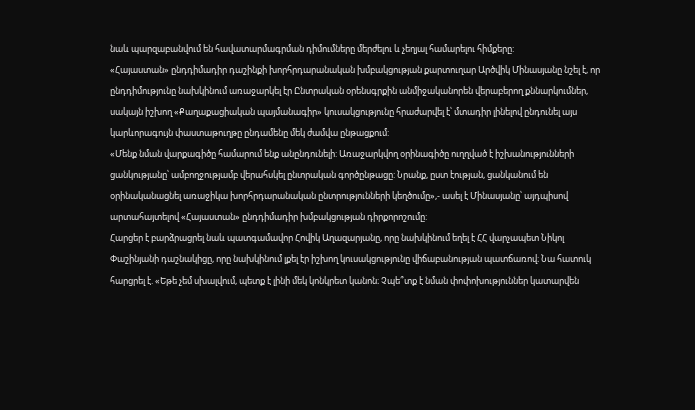նաև պարզաբանվում են հավատարմագրման դիմումները մերժելու և չեղյալ համարելու հիմքերը:
«Հայաստան» ընդդիմադիր դաշինքի խորհրդարանական խմբակցության քարտուղար Արծվիկ Մինասյանը նշել է, որ ընդդիմությունը նախկինում առաջարկել էր Ընտրական օրենսգրքին անմիջականորեն վերաբերող քննարկումներ, սակայն իշխող «Քաղաքացիական պայմանագիր» կուսակցությունը հրաժարվել է՝ մտադիր լինելով ընդունել այս կարևորագույն փաստաթուղթը ընդամենը մեկ ժամվա ընթացքում:
«Մենք նման վարքագիծը համարում ենք անընդունելի: Առաջարկվող օրինագիծը ուղղված է իշխանությունների ցանկությանը՝ ամբողջությամբ վերահսկել ընտրական գործընթացը: Նրանք, ըստ էության, ցանկանում են օրինականացնել առաջիկա խորհրդարանական ընտրությունների կեղծումը»,- ասել է Մինասյանը՝ այդպիսով արտահայտելով «Հայաստան» ընդդիմադիր խմբակցության դիրքորոշումը:
Հարցեր է բարձրացրել նաև պատգամավոր Հովիկ Աղազարյանը, որը նախկինում եղել է ՀՀ վարչապետ Նիկոլ Փաշինյանի դաշնակիցը, որը նախկինում լքել էր իշխող կուսակցությունը վիճաբանության պատճառով։ Նա հատուկ հարցրել է. «Եթե չեմ սխալվում, պետք է լինի մեկ կոնկրետ կանոն։ Չպե՞տք է նման փոփոխություններ կատարվեն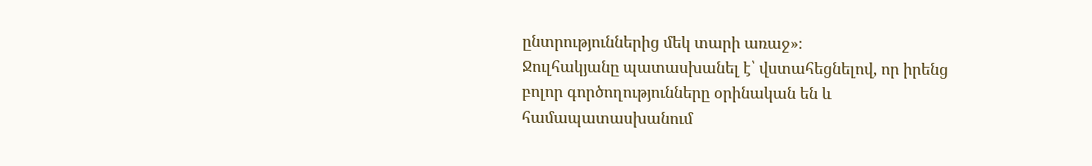ընտրություններից մեկ տարի առաջ»։
Ջուլհակյանը պատասխանել է՝ վստահեցնելով, որ իրենց բոլոր գործողությունները օրինական են և համապատասխանում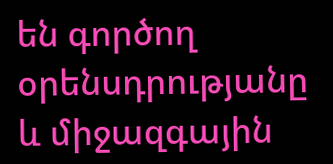են գործող օրենսդրությանը և միջազգային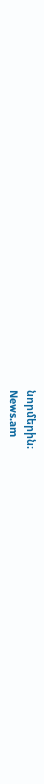նորմերին։
News.am